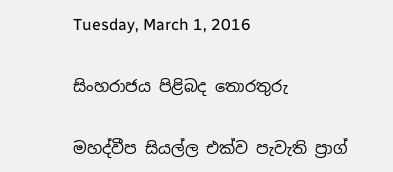Tuesday, March 1, 2016

සිංහරාජය පිළිබද තොරතුරු

මහද්වීප සියල්ල එක්ව පැවැති ප්‍රාග්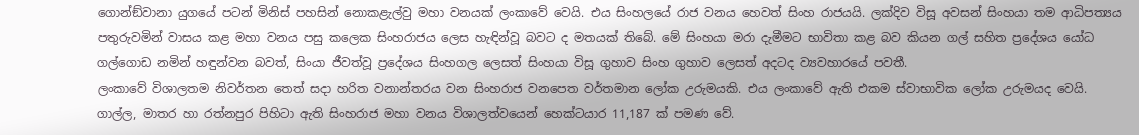ගොන්ඞ්වානා යුගයේ පටන් මිනිස් පහසින් නොකළැල්වු මහා වනයක් ලංකාවේ වෙයි. එය සිංහලයේ රාජ වනය හෙවත් සිංහ රාජයයි. ලක්දිව විසූ අවසන් සිංහයා තම ආධිපත්‍යය පතුරුවමින් වාසය කළ මහා වනය පසු කලෙක සිංහරාජය ලෙස හැඳින්වූ බවට ද මතයක් තිබේ. මේ සිංහයා මරා දැමීමට භාවිතා කළ බව කියන ගල් සහිත ප්‍රදේශය යෝධ ගල්ගොඩ නමින් හඳුන්වන බවත්, සිංයා ජීවත්වූ ප්‍රදේශය සිංහගල ලෙසත් සිංහයා විසූ ගුහාව සිංහ ගුහාව ලෙසත් අදටද ව්‍යවහාරයේ පවතී.
ලංකාවේ විශාලතම නිවර්තන තෙත් සදා හරිත වනාන්තරය වන සිංහරාජ වනපෙත වර්තමාන ලෝක උරුමයකි. එය ලංකාවේ ඇති එකම ස්වාභාවික ලෝක උරුමයද වෙයි. ගාල්ල, මාතර හා රත්නපුර පිහිටා ඇති සිංහරාජ මහා වනය විශාලත්වයෙන් හෙක්ටයාර 11,187 ක් පමණ වේ.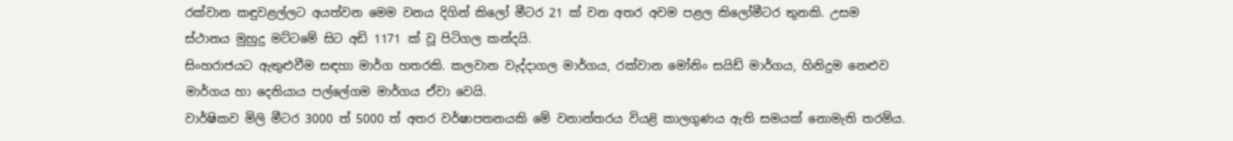රක්වාන කඳුවළල්ලට අයත්වන මෙම වනය දිගින් කිලෝ මීටර 21 ක් වන අතර අවම පළල කිලෝමීටර තුනකි. උසම ස්ථානය මුහුදු මට්ටමේ සිට අඩි 1171 ක් වූ පිටිගල කන්දයි.
සිංහරාජයට ඇතුළුවීම සඳහා මාර්ග හතරකි. කලවාන වැද්දාගල මාර්ගය, රක්වාන මෝනිං සයිඩ් මාර්ගය, හිනිදුම නෙළුව මාර්ගය හා දෙනියාය පල්ලේගම මාර්ගය ඒවා වෙයි.
වාර්ෂිකව මිලි මීටර 3000 ත් 5000 ත් අතර වර්ෂාපතනයකි මේ වනාන්තරය වියළි කාලගුණය ඇති සමයක් නොමැති තරම්ය.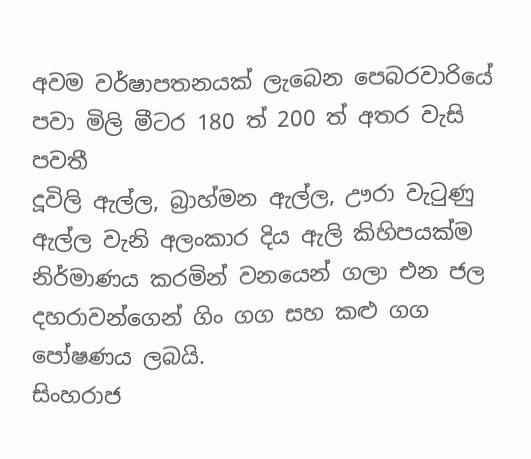අවම වර්ෂාපතනයක් ලැබෙන පෙබරවාරියේ පවා මිලි මීටර 180 ත් 200 ත් අතර වැසි පවතී
දූවිලි ඇල්ල, බ්‍රාහ්මන ඇල්ල, ඌරා වැටුණු ඇල්ල වැනි අලංකාර දිය ඇලි කිහිපයක්ම නිර්මාණය කරමින් වනයෙන් ගලා එන ජල දහරාවන්ගෙන් ගිං ගග සහ කළු ගග පෝෂණය ලබයි.
සිංහරාජ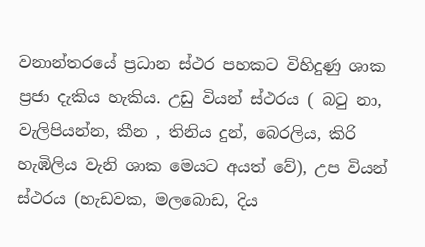වනාන්තරයේ ප්‍රධාන ස්ථර පහකට විහිදුණු ශාක ප්‍රජා දැකිය හැකිය. උඩු වියන් ස්ථරය ( බටු නා, වැලිපියන්න, කීන , තිනිය දුන්, බෙරලිය, කිරි හැඹිලිය වැනි ශාක මෙයට අයත් වේ), උප වියන් ස්ථරය (හැඩවක, මලබොඩ, දිය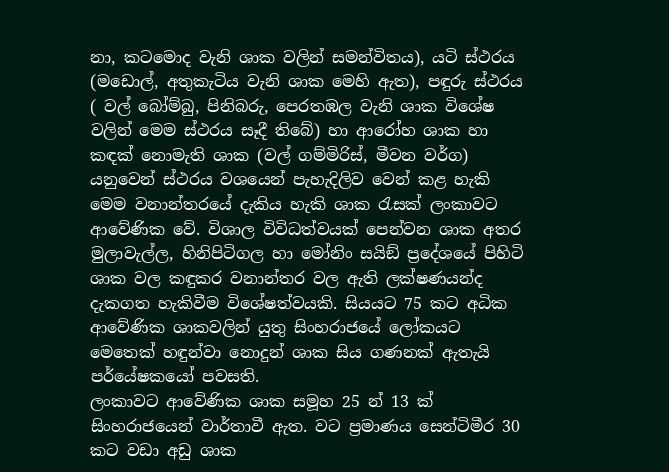නා, කටමොද වැනි ශාක වලින් සමන්විතය), යටි ස්ථරය (මඩොල්, අතුකැටිය වැනි ශාක මෙහි ඇත), පඳුරු ස්ථරය ( වල් බෝම්බු, පිනිබරු, පෙරතඹල වැනි ශාක විශේෂ වලින් මෙම ස්ථරය සෑදී තිබේ) හා ආරෝහ ශාක හා කඳක් නොමැති ශාක (වල් ගම්මිරිස්, මීවන වර්ග) යනුවෙන් ස්ථරය වශයෙන් පැහැදිලිව වෙන් කළ හැකි මෙම වනාන්තරයේ දැකිය හැකි ශාක රැසක් ලංකාවට ආවේණික වේ. විශාල විවිධත්වයක් පෙන්වන ශාක අතර මුලාවැල්ල, හිනිපිටිගල හා මෝනිං සයිඞ් ප්‍රදේශයේ පිහිටි ශාක වල කඳුකර වනාන්තර වල ඇති ලක්ෂණයන්ද දැකගත හැකිවීම විශේෂත්වයකි. සියයට 75 කට අධික ආවේණික ශාකවලින් යුතු සිංහරාජයේ ලෝකයට මෙතෙක් හඳුන්වා නොදුන් ශාක සිය ගණනක් ඇතැයි පර්යේෂකයෝ පවසති.
ලංකාවට ආවේණික ශාක සමූහ 25 න් 13 ක් සිංහරාජයෙන් වාර්තාවී ඇත. වට ප්‍රමාණය සෙන්ටිමීර 30 කට වඩා අඩු ශාක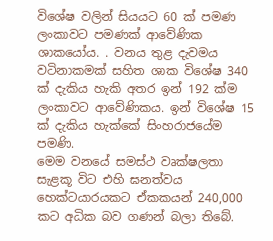විශේෂ වලින් සියයට 60 ක් පමණ ලංකාවට පමණක් ආවේණික ශාකයෝය. . වනය තුළ දැවමය වටිනාකමක් සහිත ශාක විශේෂ 340 ක් දැකිය හැකි අතර ඉන් 192 ක්ම ලංකාවට ආවේණිකය. ඉන් විශේෂ 15 ක් දැකිය හැක්කේ සිංහරාජයේම පමණි.
මෙම වනයේ සමස්ථ වෘක්ෂලතා සැළකූ විට එහි ඝනත්වය හෙක්ටයාරයකට ඒකකයන් 240,000 කට අධික බව ගණන් බලා තිබේ.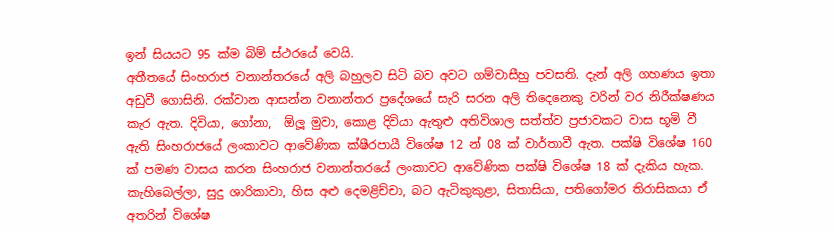ඉන් සියයට 95 ක්ම බිම් ස්ථරයේ වෙයි.
අතීතයේ සිංහරාජ වනාන්තරයේ අලි බහුලව සිටි බව අවට ගම්වාසීහු පවසති. දැන් අලි ගහණය ඉතා අඩුවී ගොසිනි. රක්වාන ආසන්න වනාන්තර ප්‍රදේශයේ සැරි සරන අලි තිදෙනෙකු වරින් වර නිරීක්ෂණය කැර ඇත. දිවියා, ගෝනා,  ඕලූ මුවා, කොළ දිවියා ඇතුළු අතිවිශාල සත්ත්ව ප්‍රජාවකට වාස භූමි වී ඇති සිංහරාජයේ ලංකාවට ආවේණික ක්ෂීරපායී විශේෂ 12 න් 08 ක් වාර්තාවී ඇත. පක්ෂි විශේෂ 160 ක් පමණ වාසය කරන සිංහරාජ වනාන්තරයේ ලංකාවට ආවේණික පක්ෂි විශේෂ 18 ක් දැකිය හැක. කැහිබෙල්ලා, සුදු ශාරිකාවා, හිස අළු දෙමළිච්චා, බට ඇටිකුකුළා, සිතාසියා, පතිගෝමර තිරාසිකයා ඒ අතරින් විශේෂ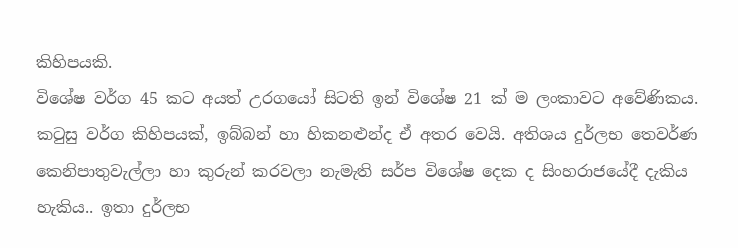කිහිපයකි.
විශේෂ වර්ග 45 කට අයත් උරගයෝ සිටති ඉන් විශේෂ 21 ක් ම ලංකාවට අවේණිකය. කටුසු වර්ග කිහිපයක්, ඉබ්බන් හා හිකනළුන්ද ඒ අතර වෙයි. අතිශය දුර්ලභ තෙවර්ණ කෙනිපාතුවැල්ලා හා කුරුන් කරවලා නැමැති සර්ප විශේෂ දෙක ද සිංහරාජයේදී දැකිය හැකිය.. ඉතා දුර්ලභ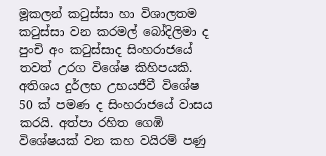මූකලන් කටුස්සා හා විශාලතම කටුස්සා වන කරමල් බෝදිලිමා ද පුංචි අං කටුස්සාද සිංහරාජයේ තවත් උරග විශේෂ කිහිපයකි.
අතිශය දුර්ලභ උභයජීවී විශේෂ 50 ක් පමණ ද සිංහරාජයේ වාසය කරයි. අත්පා රහිත ගෙඹි විශේෂයක් වන කහ වයිරම් පණු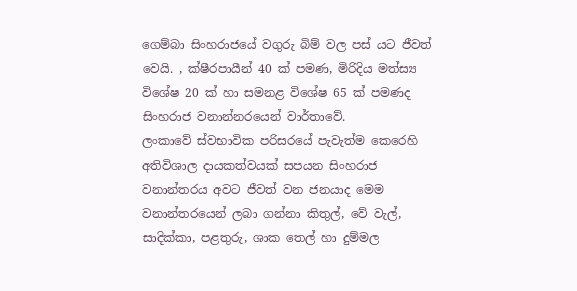ගෙම්බා සිංහරාජයේ වගුරු බිම් වල පස් යට ජීවත් වෙයි. , ක්ෂීරපායීන් 40 ක් පමණ, මිරිදිය මත්ස්‍ය විශේෂ 20 ක් හා සමනළ විශේෂ 65 ක් පමණද සිංහරාජ වනාන්නරයෙන් වාර්තාවේ.
ලංකාවේ ස්වභාවික පරිසරයේ පැවැත්ම කෙරෙහි අතිවිශාල දායකත්වයක් සපයන සිංහරාජ වනාන්තරය අවට ජීවත් වන ජනයාද මෙම වනාන්තරයෙන් ලබා ගන්නා කිතුල්, වේ වැල්, සාදික්කා, පළතුරු, ශාක තෙල් හා දුම්මල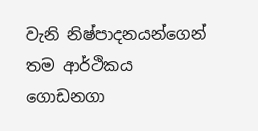වැනි නිෂ්පාදනයන්ගෙන් තම ආර්ථිකය ගොඩනගා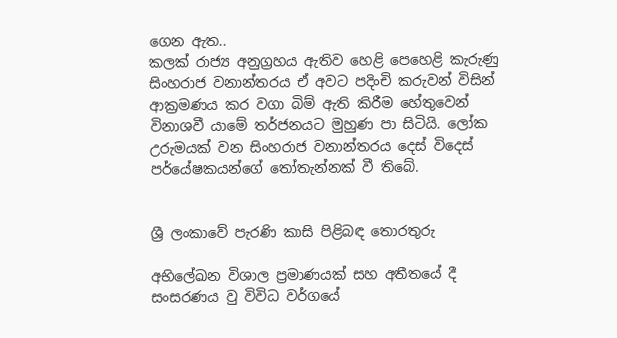ගෙන ඇත..
කලක් රාජ්‍ය අනු‍ග්‍රහය ඇතිව හෙළි පෙහෙළි කැරුණු සිංහරාජ වනාන්තරය ඒ අවට පදිංචි කරුවන් විසින් ආක්‍රමණය කර වගා බිම් ඇති කිරීම හේතුවෙන් විනාශවී යාමේ තර්ජනයට මුහුණ පා සිටියි. ලෝක උරුමයක් වන සිංහරාජ වනාන්තරය දෙස් විදෙස් පර්යේෂකයන්ගේ තෝතැන්නක් වී තිබේ.


ශ්‍රී ලංකාවේ පැරණි කාසි පිළිබඳ තොරතුරු

අභිලේඛන විශාල ප්‍රමාණයක් සහ අතීතයේ දී සංසරණය වු විවිධ වර්ගයේ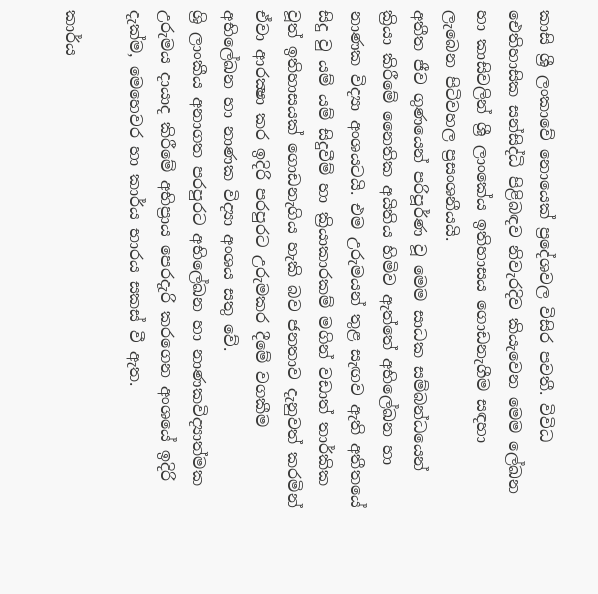කාසි ශ්‍රී ලංකාවේ නොයෙක් ප්‍රදේශවල විසිර පවතී. විවිධ ඓතිහාසික සන්සිද්ධි පිළිබඳව නිවැරදිව කියැවෙන මෙම ලේඛන හා කාසිවලින් ශ්‍රී ලාංකේය ඉතිහාසය ගොඩනැගීම සඳහා ලැබෙන පිටිවහල ප්‍රසංශනීයයි.
අතීත ජීව ගුණයෙන් පරිපූර්ණ වූ මෙම සාධක සම්බන්ධයෙන් ක්‍රියා කිරීමේ නෛතික අයිතිය හිමිව ඇත්තේ අභිලේඛන හා නාණක විද්‍යා අංශයටයි. එම උරුමයන් තුළ සැඟව ඇති අතීතයේ සිදු වු යම් යම් සිදුවීම් හා ක්‍රියාකාරකම් මගින් වඩාත් තාර්කික වූත් ඉතිහාසයක් ගොඩනැගිය හැකි බව ජනතාව දැනුවත් කරමින් ඒවා ආරක්‍ෂා කර ඉදිරි පරපුරට උරුමකර දීමේ වගකීම අභිලේඛන හා නාණක විද්‍යා අංශය සතු වේ.
ශ්‍රි ලාංකීය අනාගත පරපුරට අභිලේඛන හා නාණකවිද්‍යාත්මක උරුමය දායාද කිරීමේ අභිප්‍රාය පෙරදැරි කරගෙන අංශයේ ඉදිරි දැක්ම, මෙහෙවර හා කාර්ය භාරය සකස් වී ඇත.

කාර්ය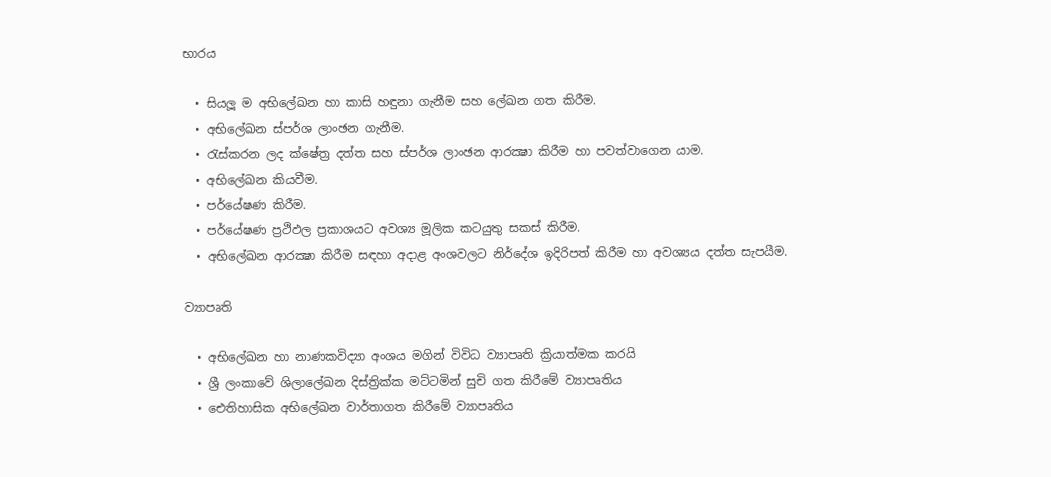භාරය

  • සියලූ ම අභිලේඛන හා කාසි හඳුනා ගැනීම සහ ලේඛන ගත කිරීම.
  • අභිලේඛන ස්පර්ශ ලාංඡන ගැනීම.
  • රැස්කරන ලද ක්ෂේත්‍ර දත්ත සහ ස්පර්ශ ලාංඡන ආරක්‍ෂා කිරීම හා පවත්වාගෙන යාම.
  • අභිලේඛන කියවීම.
  • පර්යේෂණ කිරීම.
  • පර්යේෂණ ප්‍රථිඵල ප්‍රකාශයට අවශ්‍ය මූලික කටයුතු සකස් කිරීම.
  • අභිලේඛන ආරක්‍ෂා කිරීම සඳහා අදාළ අංශවලට නිර්දේශ ඉදිරිපත් කිරීම හා අවශ්‍යය දත්ත සැපයීම.

ව්‍යාපෘති

  • අභිලේඛන හා නාණකවිද්‍යා අංශය මගින් විවිධ ව්‍යාපෘති ක්‍රියාත්මක කරයි
  • ශ්‍රී ලංකාවේ ශිලාලේඛන දිස්ත්‍රික්ක මට්ටමින් සුචි ගත කිරීමේ ව්‍යාපෘතිය
  • ඓතිහාසික අභිලේඛන වාර්තාගත කිරීමේ ව්‍යාපෘතිය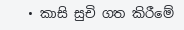• කාසි සුචි ගත කිරීමේ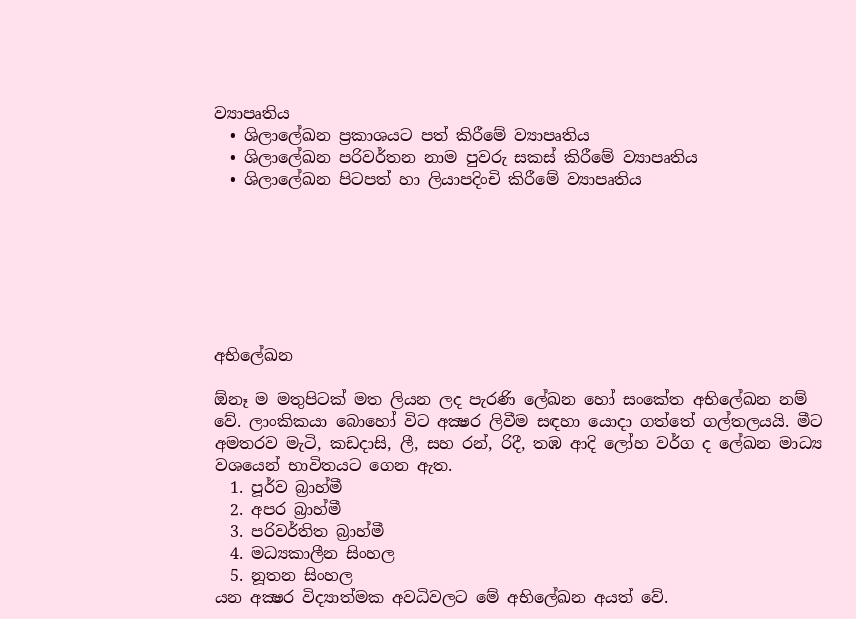ව්‍යාපෘතිය
  • ශිලාලේඛන ප්‍රකාශයට පත් කිරීමේ ව්‍යාපෘතිය
  • ශිලාලේඛන පරිවර්තන නාම පුවරු සකස් කිරීමේ ව්‍යාපෘතිය
  • ශිලාලේඛන පිටපත් හා ලියාපදිංචි කිරීමේ ව්‍යාපෘතිය







අභිලේඛන

ඕනෑ ම මතුපිටක් මත ලියන ලද පැරණි ලේඛන හෝ සංකේත අභිලේඛන නම් වේ. ලාංකිකයා බොහෝ විට අක්‍ෂර ලිවීම සඳහා යොදා ගත්තේ ගල්තලයයි. මීට අමතරව මැටි, කඩදාසි, ලී, සහ රන්, රිදී, තඹ ආදි ලෝහ වර්ග ද ලේඛන මාධ්‍ය වශයෙන් භාවිතයට ගෙන ඇත.
  1. පූර්ව බ්‍රාහ්මී
  2. අපර බ්‍රාහ්මී
  3. පරිවර්තිත බ්‍රාහ්මී
  4. මධ්‍යකාලීන සිංහල
  5. නූතන සිංහල
යන අක්‍ෂර විද්‍යාත්මක අවධිවලට මේ අභිලේඛන අයත් වේ.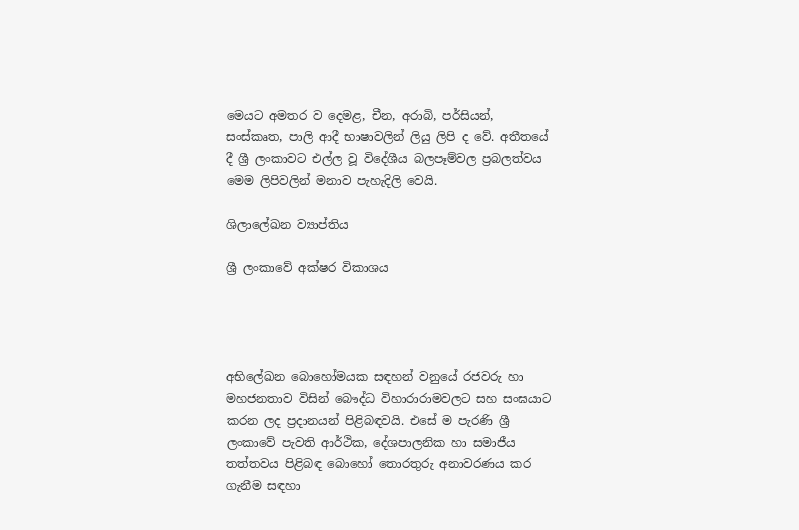මෙයට අමතර ව දෙමළ, චීන, අරාබි, පර්සියන්, සංස්කෘත, පාලි ආදී භාෂාවලින් ලියු ලිපි ද වේ. අතීතයේ දී ශ්‍රී ලංකාවට එල්ල වූ විදේශීය බලපෑම්වල ප්‍රබලත්වය මෙම ලිපිවලින් මනාව පැහැදිලි වෙයි.

ශිලාලේඛන ව්‍යාප්තිය

ශ්‍රී ලංකාවේ අක්ෂර විකාශය




අභිලේඛන බොහෝමයක සඳහන් වනුයේ රජවරු හා මහජනතාව විසින් බෞද්ධ විහාරාරාමවලට සහ සංඝයාට කරන ලද ප්‍රදානයන් පිළිබඳවයි. එසේ ම පැරණි ශ්‍රී ලංකාවේ පැවති ආර්ථික, දේශපාලනික හා සමාජීය තත්තවය පිළිබඳ බොහෝ තොරතුරු අනාවරණය කර ගැනීම සඳහා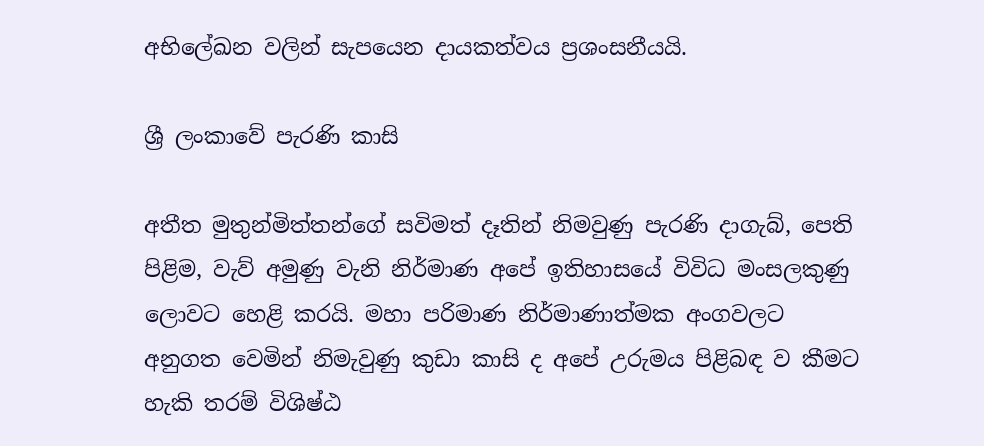අභිලේඛන වලින් සැපයෙන දායකත්වය ප්‍රශංසනීයයි.

ශ්‍රී ලංකාවේ පැරණි කාසි

අතීත මුතුන්මිත්තන්ගේ සවිමත් දෑතින් නිමවුණු පැරණි දාගැබ්, පෙති පිළිම, වැව් අමුණු වැනි නිර්මාණ අපේ ඉතිහාසයේ විවිධ මංසලකුණු ලොවට හෙළි කරයි. මහා පරිමාණ නිර්මාණාත්මක අංගවලට අනුගත වෙමින් නිමැවුණු කුඩා කාසි ද අපේ උරුමය පිළිබඳ ව කීමට හැකි තරම් විශිෂ්ඨ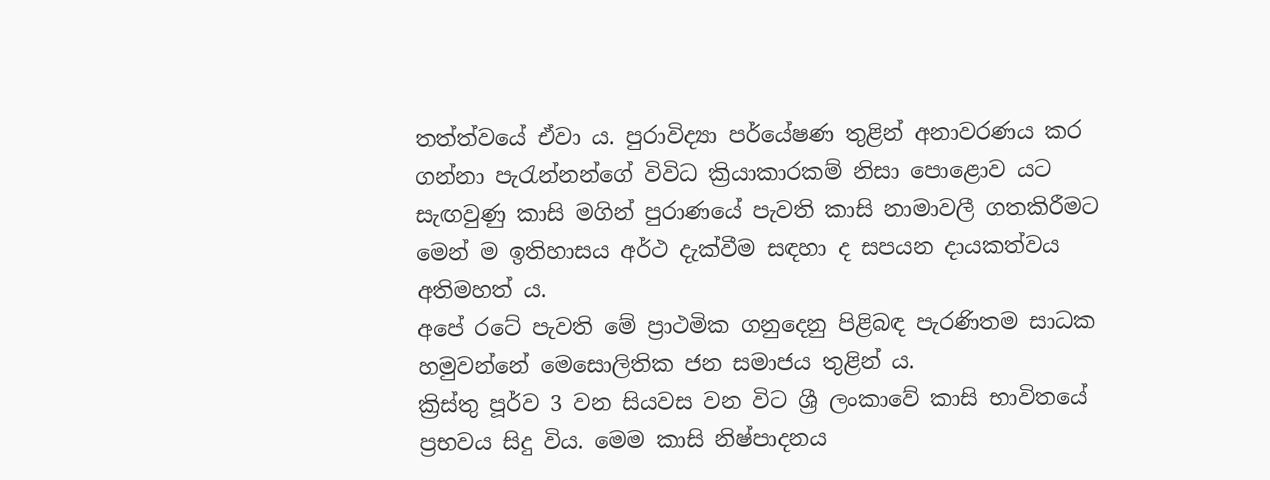තත්ත්වයේ ඒවා ය. පුරාවිද්‍යා පර්යේෂණ තුළින් අනාවරණය කර ගන්නා පැරැන්නන්ගේ විවිධ ක්‍රියාකාරකම් නිසා පොළොව යට සැඟවුණු කාසි මගින් පුරාණයේ පැවති කාසි නාමාවලී ගතකිරීමට මෙන් ම ඉතිහාසය අර්ථ දැක්වීම සඳහා ද සපයන දායකත්වය අතිමහත් ය.
අපේ රටේ පැවති මේ ප්‍රාථමික ගනුදෙනු පිළිබඳ පැරණිතම සාධක හමුවන්නේ මෙසොලිතික ජන සමාජය තුළින් ය.
ක්‍රිස්තු පූර්ව 3 වන සියවස වන විට ශ්‍රී ලංකාවේ කාසි භාවිතයේ ප්‍රභවය සිදු විය. මෙම කාසි නිෂ්පාදනය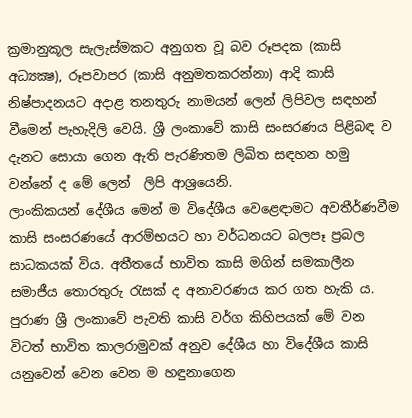ක්‍රමානුකූල සැලැස්මකට අනුගත වූ බව රූපදක (කාසි අධ්‍යක්‍ෂ), රූපවාපර (කාසි අනුමතකරන්නා) ආදි කාසි නිෂ්පාදනයට අදාළ තනතුරු නාමයන් ලෙන් ලිපිවල සඳහන් වීමෙන් පැහැදිලි වෙයි. ශ්‍රී ලංකාවේ කාසි සංසරණය පිළිබඳ ව දැනට සොයා ගෙන ඇති පැරණිතම ලිඛිත සඳහන හමු වන්නේ ද මේ ලෙන්  ලිපි ආශ්‍රයෙනි.
ලාංකිකයන් දේශීය මෙන් ම විදේශීය වෙළෙඳාමට අවතීර්ණවීම කාසි සංසරණයේ ආරම්භයට හා වර්ධනයට බලපෑ ප්‍රබල සාධකයක් විය. අතීතයේ භාවිත කාසි මගින් සමකාලීන සමාජීය තොරතුරු රැසක් ද අනාවරණය කර ගත හැකි ය. පුරාණ ශ්‍රී ලංකාවේ පැවති කාසි වර්ග කිහිපයක් මේ වන විටත් භාවිත කාලරාමුවක් අනුව දේශීය හා විදේශීය කාසි යනුවෙන් වෙන වෙන ම හඳුනාගෙන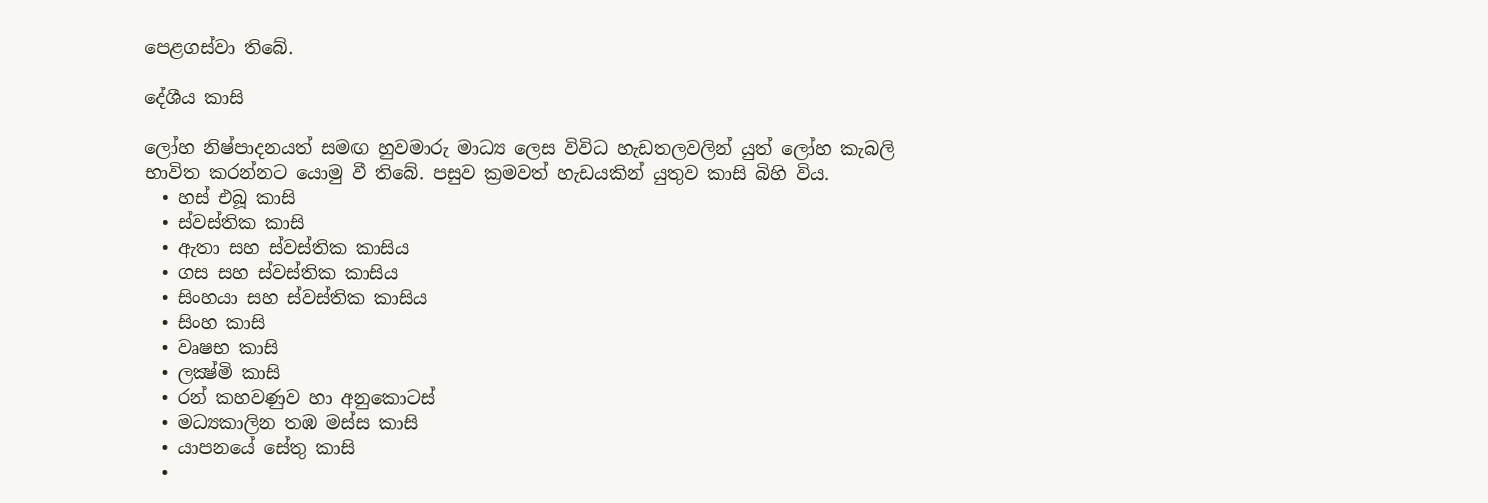පෙළගස්වා තිබේ.

දේශීය කාසි

ලෝහ නිෂ්පාදනයත් සමඟ හුවමාරු මාධ්‍ය ලෙස විවිධ හැඩතලවලින් යුත් ලෝහ කැබලි භාවිත කරන්නට යොමු වී තිබේ. පසුව ක්‍රමවත් හැඩයකින් යුතුව කාසි බිහි විය.
  • හස් එබූ කාසි
  • ස්වස්තික කාසි
  • ඇතා සහ ස්වස්තික කාසිය
  • ගස සහ ස්වස්තික කාසිය
  • සිංහයා සහ ස්වස්තික කාසිය
  • සිංහ කාසි
  • වෘෂභ කාසි
  • ලක්‍ෂ්මි කාසි
  • රන් කහවණුව හා අනුකොටස්
  • මධ්‍යකාලින තඹ මස්ස කාසි
  • යාපනයේ සේතු කාසි
  •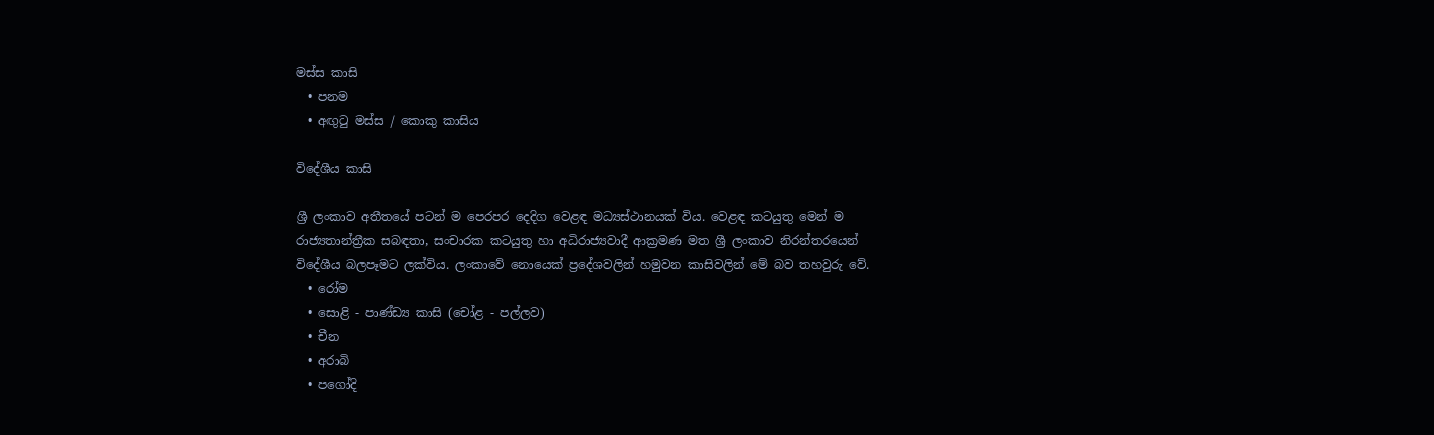මස්ස කාසි
  • පනම
  • අඟුටු මස්ස / කොකු කාසිය

විදේශීය කාසි

ශ්‍රී ලංකාව අතීතයේ පටන් ම පෙරපර දෙදිග වෙළඳ මධ්‍යස්ථානයක් විය. වෙළඳ කටයුතු මෙන් ම රාජ්‍යතාන්ත්‍රීක සබඳතා, සංචාරක කටයුතු හා අධිරාජ්‍යවාදී ආක්‍රමණ මත ශ්‍රී ලංකාව නිරන්තරයෙන් විදේශීය බලපෑමට ලක්විය. ලංකාවේ නොයෙක් ප්‍රදේශවලින් හමුවන කාසිවලින් මේ බව තහවුරු වේ.
  • රෝම
  • සොළි - පාණ්ඩ්‍ය කාසි (චෝළ - පල්ලව)
  • චීන
  • අරාබි
  • පගෝදි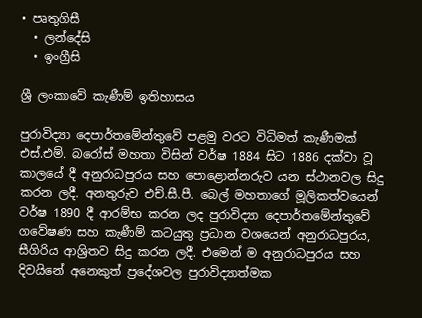• පෘතුගිසී
  • ලන්දේසි
  • ඉංග්‍රීසි

ශ්‍රී ලංකාවේ කැණීම් ඉතිහාසය

පුරාවිද්‍යා දෙපාර්තමේන්තුවේ පළමු වරට විධිමත් කැණීමක් එස්.එම්. බරෝස් මහතා විසින් වර්ෂ 1884 සිට 1886 දක්වා වූ කාලයේ දී අනුරාධපුරය සහ පොළොන්නරුව යන ස්ථානවල සිදු කරන ලදී. අනතුරුව එච්.සී.පී. බෙල් මහතාගේ මූලිකත්වයෙන් වර්ෂ 1890 දී ආරම්භ කරන ලද පුරාවිද්‍යා දෙපාර්තමේන්තුවේ ගවේෂණ සහ කැණීම් කටයුතු ප්‍රධාන වශයෙන් අනුරාධපුරය, සීගිරිය ආශ්‍රිතව සිදු කරන ලදී. එමෙන් ම අනුරාධපුරය සහ දිවයිනේ අනෙකුත් ප්‍රදේශවල පුරාවිද්‍යාත්මක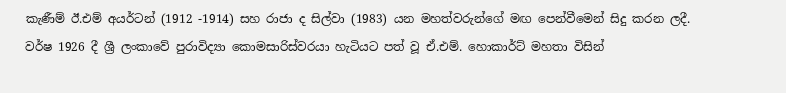කැණීම් ඊ.එම් අයර්ටන් (1912 -1914) සහ රාජා ද සිල්වා (1983) යන මහත්වරුන්ගේ මඟ පෙන්වීමෙන් සිදු කරන ලදී.
වර්ෂ 1926 දී ශ්‍රී ලංකාවේ පුරාවිද්‍යා කොමසාරිස්වරයා හැටියට පත් වූ ඒ.එම්. හොකාර්ට් මහතා විසින්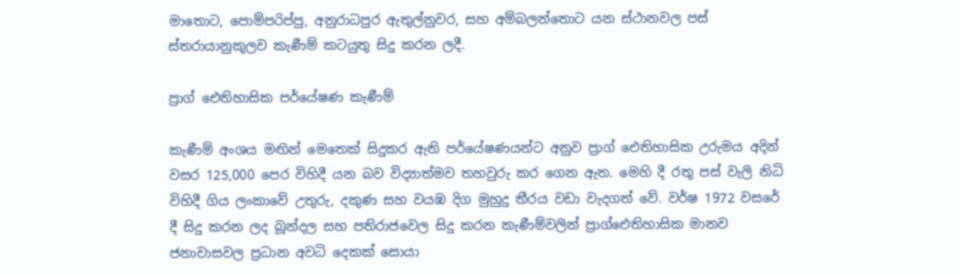මාතොට, පොම්පරිප්පු, අනුරාධපුර ඇතුල්නුවර, සහ අම්බලන්තොට යන ස්ථානවල පස් ස්තරායානුකූලව කැණීම් කටයුතු සිදු කරන ලදී.

ප්‍රාග් ඓතිහාසික පර්යේෂණ කැණීම්

කැණීම් අංශය මඟින් මෙතෙක් සිදුකර ඇති පර්යේෂණයන්ට අනුව ප්‍රාග් ඓතිහාසික උරුමය අදින් වසර 125,000 පෙර විහිදී යන බව විද්‍යාත්මව තහවුරු කර ගෙන ඇත. මෙහි දී රතු පස් වැලි නිධි විහිදී ගිය ලංකාවේ උතුරු, දකුණ සහ වයඹ දිග මුහුදු තීරය වඩා වැදගත් වේ. වර්ෂ 1972 වසරේ දී සිදු කරන ලද බූන්දල සහ පතිරාජවෙල සිදු කරන කැණීම්වලින් ප්‍රාග්ඓතිහාසික මානව ජනාවාසවල ප්‍රධාන අවධි දෙකක් සොයා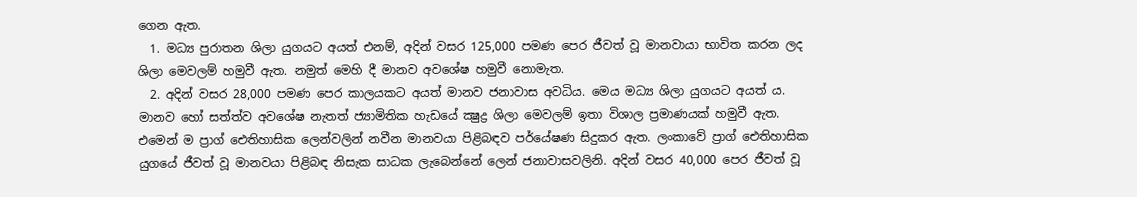ගෙන ඇත.
  1. මධ්‍ය පුරාතන ශිලා යුගයට අයත් එනම්, අදින් වසර 125,000 පමණ පෙර ජීවත් වූ මානවායා භාවිත කරන ලද ශිලා මෙවලම් හමුවී ඇත. නමුත් මෙහි දී මානව අවශේෂ හමුවී නොමැත.
  2. අදින් වසර 28,000 පමණ පෙර කාලයකට අයත් මානව ජනාවාස අවධිය. මෙය මධ්‍ය ශිලා යුගයට අයත් ය. මානව හෝ සත්ත්ව අවශේෂ නැතත් ජ්‍යාමිතික හැඩයේ ක්‍ෂුද්‍ර ශිලා මෙවලම් ඉතා විශාල ප්‍රමාණයක් හමුවී ඇත.
එමෙන් ම ප්‍රාග් ඓතිහාසික ලෙන්වලින් නවීන මානවයා පිළිබඳව පර්යේෂණ සිදුකර ඇත. ලංකාවේ ප්‍රාග් ඓතිහාසික යුගයේ ජීවත් වූ මානවයා පිළිබඳ නිසැක සාධක ලැබෙන්නේ ලෙන් ජනාවාසවලිනි. අදින් වසර 40,000 පෙර ජීවත් වූ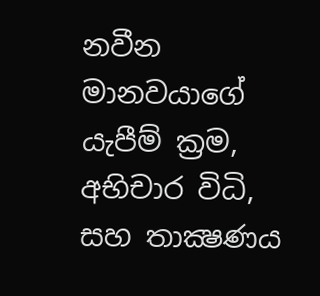නවීන මානවයාගේ යැපීම් ක්‍රම, අභිචාර විධි, සහ තාක්‍ෂණය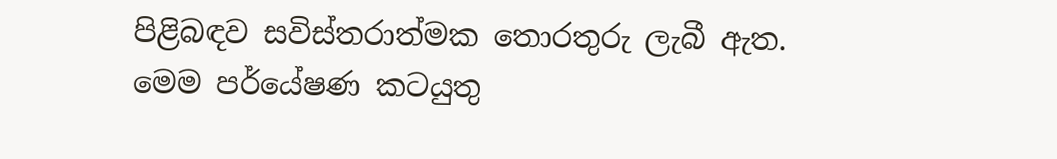පිළිබඳව සවිස්තරාත්මක තොරතුරු ලැබී ඇත.
මෙම පර්යේෂණ කටයුතු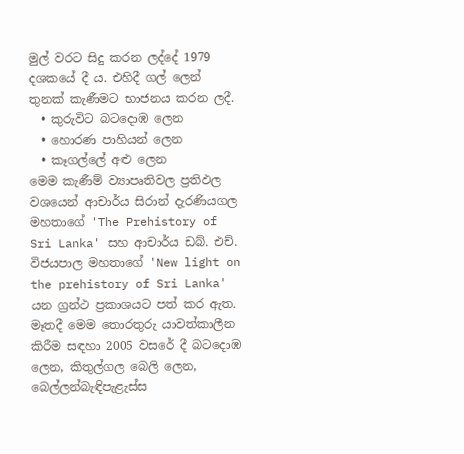මුල් වරට සිදු කරන ලද්දේ 1979 දශකයේ දී ය. එහිදී ගල් ලෙන් තුනක් කැණීමට භාජනය කරන ලදී.
  • කුරුවිට බටදොඹ ලෙන
  • හොරණ පාහියන් ලෙන
  • කෑගල්ලේ අළු ලෙන
මෙම කැණීම් ව්‍යාපෘතිවල ප්‍රතිඵල වශයෙන් ආචාර්ය සිරාන් දැරණියගල මහතාගේ 'The Prehistory of Sri Lanka' සහ ආචාර්ය ඩබ්. එච්. විජයපාල මහතාගේ 'New light on the prehistory of Sri Lanka' යන ග්‍රන්ථ ප්‍රකාශයට පත් කර ඇත. මෑතදී මෙම තොරතුරු යාවත්කාලීන කිරීම සඳහා 2005 වසරේ දී බටදොඹ ලෙන, කිතුල්ගල බෙලි ලෙන, බෙල්ලන්බැඳිපැළැස්ස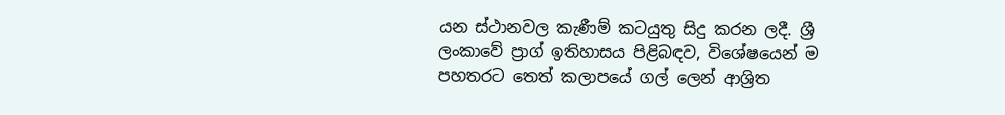යන ස්ථානවල කැණීම් කටයුතු සිදු කරන ලදී. ශ්‍රී ලංකාවේ ප්‍රාග් ඉතිහාසය පිළිබඳව, විශේෂයෙන් ම පහතරට තෙත් කලාපයේ ගල් ලෙන් ආශ්‍රිත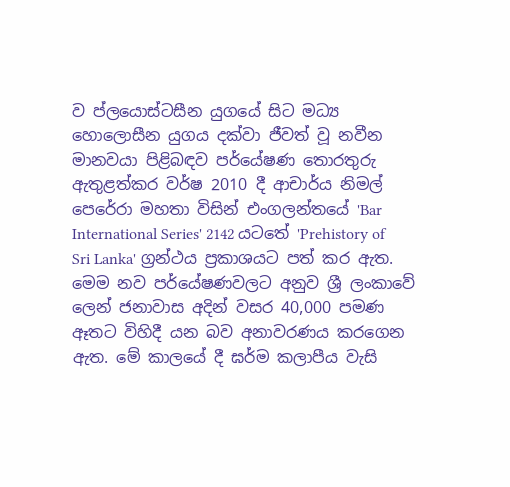ව ප්ලයොස්ටසීන යුගයේ සිට මධ්‍ය හොලොසීන යුගය දක්වා ජීවත් වූ නවීන මානවයා පිළිබඳව පර්යේෂණ තොරතුරු ඇතුළත්කර වර්ෂ 2010 දී ආචාර්ය නිමල් පෙරේරා මහතා විසින් එංගලන්තයේ 'Bar International Series' 2142 යටතේ 'Prehistory of Sri Lanka' ග්‍රන්ථය ප්‍රකාශයට පත් කර ඇත. මෙම නව පර්යේෂණවලට අනුව ශ්‍රී ලංකාවේ ලෙන් ජනාවාස අදින් වසර 40,000 පමණ ඈතට විහිදී යන බව අනාවරණය කරගෙන ඇත. මේ කාලයේ දී ඝර්ම කලාපීය වැසි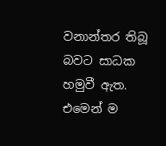වනාන්තර තිබූ බවට සාධක හමුවී ඇත. එමෙන් ම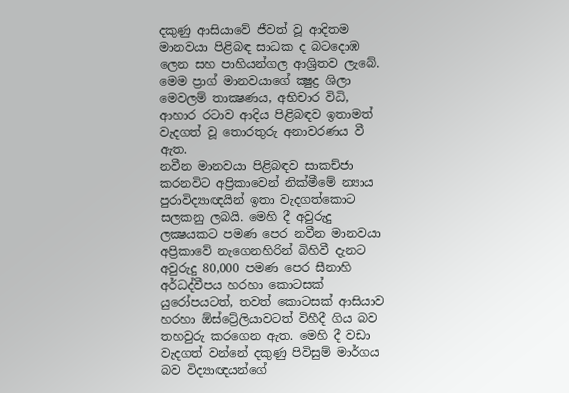දකුණු ආසියාවේ ජීවත් වූ ආදිතම මානවයා පිළිබඳ සාධක ද බටදොඹ ලෙන සහ පාහියන්ගල ආශ්‍රිතව ලැබේ. මෙම ප්‍රාග් මානවයාගේ ක්‍ෂුද්‍ර ශිලා මෙවලම් තාක්‍ෂණය, අභිචාර විධි, ආහාර රටාව ආදිය පිළිබඳව ඉතාමත් වැදගත් වූ තොරතුරු අනාවරණය වී ඇත.
නවීන මානවයා පිළිබඳව සාකච්ජා කරනවිට අප්‍රිකාවෙන් නික්මීමේ න්‍යාය පුරාවිද්‍යාඥයින් ඉතා වැදගත්කොට සලකනු ලබයි. මෙහි දී අවුරුදු ලක්‍ෂයකට පමණ පෙර නවීන මානවයා අප්‍රිකාවේ නැගෙනහිරින් බිහිවී දැනට අවුරුදු 80,000 පමණ පෙර සීනාහි අර්ධද්වීපය හරහා කොටසක් යුරෝපයටත්, තවත් කොටසක් ආසියාව හරහා ඕස්ට්‍රේලියාවටත් විහීදී ගිය බව තහවුරු කරගෙන ඇත. මෙහි දී වඩා වැදගත් වන්නේ දකුණු පිවිසුම් මාර්ගය බව විද්‍යාඥයන්ගේ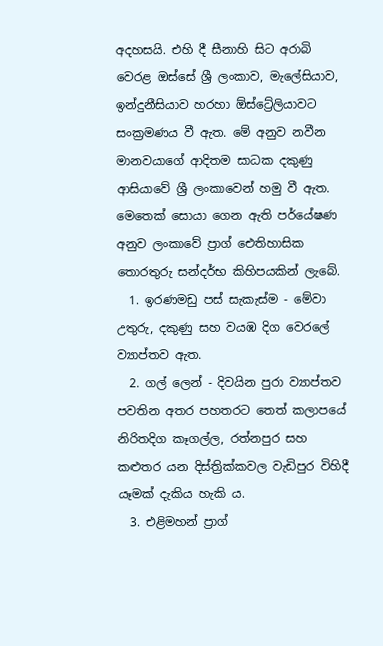අදහසයි. එහි දී සීනාහි සිට අරාබි වෙරළ ඔස්සේ ශ්‍රී ලංකාව, මැලේසියාව, ඉන්දුනීසියාව හරහා ඕස්ට්‍රේලියාවට සංක්‍රමණය වී ඇත. මේ අනුව නවීන මානවයාගේ ආදිතම සාධක දකුණු ආසියාවේ ශ්‍රී ලංකාවෙන් හමු වී ඇත.
මෙතෙක් සොයා ගෙන ඇති පර්යේෂණ අනුව ලංකාවේ ප්‍රාග් ඓතිහාසික තොරතුරු සන්දර්භ කිහිපයකින් ලැබේ.
  1. ඉරණමඩු පස් සැකැස්ම - මේවා උතුරු, දකුණු සහ වයඹ දිග වෙරලේ ව්‍යාප්තව ඇත.
  2. ගල් ලෙන් - දිවයින පුරා ව්‍යාප්තව පවතින අතර පහතරට තෙත් කලාපයේ නිරිතදිග කෑගල්ල, රත්නපුර සහ කළුතර යන දිස්ත්‍රික්කවල වැඩිපුර විහිදී යෑමක් දැකිය හැකි ය.
  3. එළිමහන් ප්‍රාග්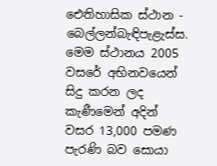ඓතිහාසික ස්ථාන - බෙල්ලන්බැඳිපැළැස්ස. මෙම ස්ථානය 2005 වසරේ අභිනවයෙන් සිදු කරන ලද කැණීමෙන් අදින් වසර 13,000 පමණ පැරණි බව සොයා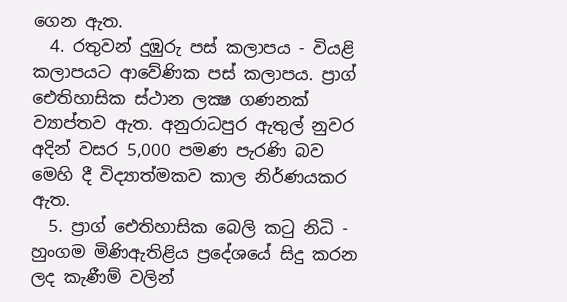ගෙන ඇත.
  4. රතුවන් දුඹුරු පස් කලාපය - වියළි කලාපයට ආවේණික පස් කලාපය. ප්‍රාග් ඓතිහාසික ස්ථාන ලක්‍ෂ ගණනක් ව්‍යාප්තව ඇත. අනුරාධපුර ඇතුල් නුවර අදින් වසර 5,000 පමණ පැරණි බව මෙහි දී විද්‍යාත්මකව කාල නිර්ණයකර ඇත.
  5. ප්‍රාග් ඓතිහාසික බෙලි කටු නිධි - හුංගම මිණිඇතිළිය ප්‍රදේශයේ සිදු කරන ලද කැණීම් වලින්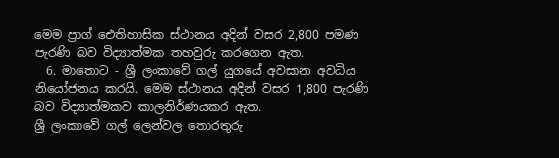මෙම ප්‍රාග් ඓතිහාසික ස්ථානය අදින් වසර 2,800 පමණ පැරණි බව විද්‍යාත්මක තහවුරු කරගෙන ඇත.
  6. මාතොට - ශ්‍රී ලංකාවේ ගල් යුගයේ අවසාන අවධිය නියෝජනය කරයි. මෙම ස්ථානය අදින් වසර 1,800 පැරණි බව විද්‍යාත්මකව කාලනිර්ණයකර ඇත.
ශ්‍රී ලංකාවේ ගල් ලෙන්වල තොරතුරු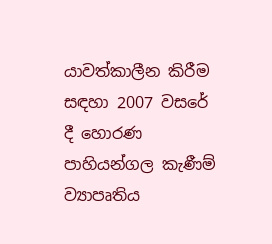යාවත්කාලීන කිරීම සඳහා 2007 වසරේ දී හොරණ පාහියන්ගල කැණීම් ව්‍යාපෘතිය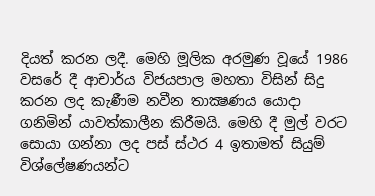දියත් කරන ලදී. මෙහි මූලික අරමුණ වූයේ 1986 වසරේ දී ආචාර්ය විජයපාල මහතා විසින් සිදු කරන ලද කැණීම නවීන තාක්‍ෂණය යොදා ගනිමින් යාවත්කාලීන කිරීමයි. මෙහි දී මුල් වරට සොයා ගන්නා ලද පස් ස්ථර 4 ඉතාමත් සියුම් විශ්ලේෂණයන්ට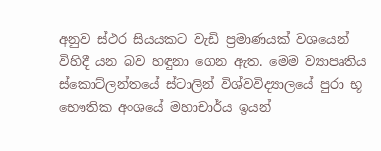අනුව ස්ථර සියයකට වැඩි ප්‍රමාණයක් වශයෙන් විහිදී යන බව හඳුනා ගෙන ඇත. මෙම ව්‍යාපෘතිය ස්කොට්ලන්තයේ ස්ටාලින් විශ්වවිද්‍යාලයේ පුරා භූ භෞතික අංශයේ මහාචාර්ය ඉයන්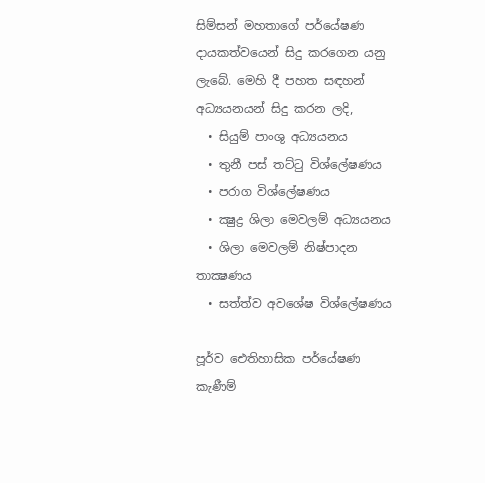සිම්සන් මහතාගේ පර්යේෂණ දායකත්වයෙන් සිදු කරගෙන යනු ලැබේ. මෙහි දී පහත සඳහන් අධ්‍යයනයන් සිදු කරන ලදි,
  • සියුම් පාංශු අධ්‍යයනය
  • තුනී පස් තට්ටු විශ්ලේෂණය
  • පරාග විශ්ලේෂණය
  • ක්‍ෂුද්‍ර ශිලා මෙවලම් අධ්‍යයනය
  • ශිලා මෙවලම් නිෂ්පාදන තාක්‍ෂණය
  • සත්ත්ව අවශේෂ විශ්ලේෂණය

පූර්ව ඓතිහාසික පර්යේෂණ කැණීම්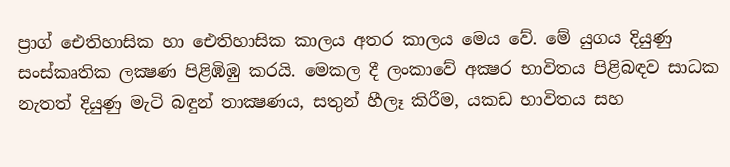ප්‍රාග් ඓතිහාසික හා ඓතිහාසික කාලය අතර කාලය මෙය වේ. මේ යුගය දියුණු සංස්කෘතික ලක්‍ෂණ පිළිඹිඹු කරයි. මෙකල දී ලංකාවේ අක්‍ෂර භාවිතය පිළිබඳව සාධක නැතත් දියුණු මැටි බඳුන් තාක්‍ෂණය, සතුන් හීලෑ කිරීම, යකඩ භාවිතය සහ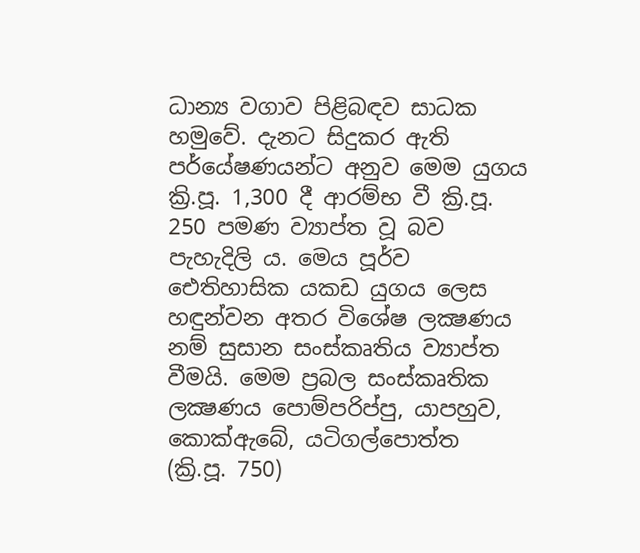ධාන්‍ය වගාව පිළිබඳව සාධක හමුවේ. දැනට සිදුකර ඇති පර්යේෂණයන්ට අනුව මෙම යුගය ක්‍රි.පූ. 1,300 දී ආරම්භ වී ක්‍රි.පූ. 250 පමණ ව්‍යාප්ත වූ බව පැහැදිලි ය. මෙය පූර්ව ඓතිහාසික යකඩ යුගය ලෙස හඳුන්වන අතර විශේෂ ලක්‍ෂණය නම් සුසාන සංස්කෘතිය ව්‍යාප්ත වීමයි. මෙම ප්‍රබල සංස්කෘතික ලක්‍ෂණය පොම්පරිප්පු, යාපහුව, කොක්ඇබේ, යටිගල්පොත්ත (ක්‍රි.පූ. 750)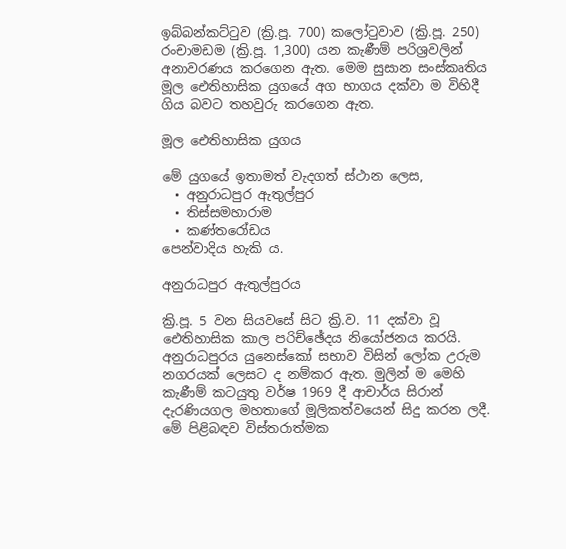ඉබ්බන්කට්ටුව (ක්‍රි.පූ. 700) කලෝටුවාව (ක්‍රි.පූ. 250) රංචාමඩම (ක්‍රි.පූ. 1,300) යන කැණීම් පරිශ්‍රවලින් අනාවරණය කරගෙන ඇත. මෙම සුසාන සංස්කෘතිය මූල ඓතිහාසික යුගයේ අග භාගය දක්වා ම විහිදී ගිය බවට තහවුරු කරගෙන ඇත.

මූල ඓතිහාසික යුගය

මේ යුගයේ ඉතාමත් වැදගත් ස්ථාන ලෙස,
  • අනුරාධපුර ඇතුල්පුර
  • තිස්සමහාරාම
  • කණ්තරෝඩය
පෙන්වාදිය හැකි ය.

අනුරාධපුර ඇතුල්පුරය

ක්‍රි.පූ. 5 වන සියවසේ සිට ක්‍රි.ව. 11 දක්වා වූ ඓතිහාසික කාල පරිච්ඡේදය නියෝජනය කරයි. අනුරාධපුරය යුනෙස්කෝ සභාව විසින් ලෝක උරුම නගරයක් ලෙසට ද නම්කර ඇත. මුලින් ම මෙහි කැණීම් කටයුතු වර්ෂ 1969 දී ආචාර්ය සිරාන් දැරණියගල මහතාගේ මූලිකත්වයෙන් සිදු කරන ලදී. මේ පිළිබඳව විස්තරාත්මක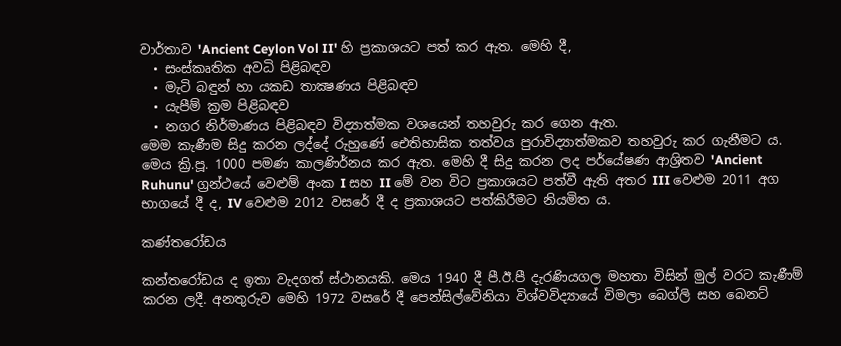වාර්තාව 'Ancient Ceylon Vol II' හි ප්‍රකාශයට පත් කර ඇත. මෙහි දී,
  • සංස්කෘතික අවධි පිළිබඳව
  • මැටි බඳුන් හා යකඩ තාක්‍ෂණය පිළිබඳව
  • යැපීම් ක්‍රම පිළිබඳව
  • නගර නිර්මාණය පිළිබඳව විද්‍යාත්මක වශයෙන් තහවුරු කර ගෙන ඇත.
මෙම කැණීම සිදු කරන ලද්දේ රුහුණේ ඓතිහාසික තත්වය පුරාවිද්‍යාත්මකව තහවුරු කර ගැනීමට ය. මෙය ක්‍රි.පූ. 1000 පමණ කාලණිර්නය කර ඇත. මෙහි දී සිදු කරන ලද පර්යේෂණ ආශ්‍රිතව 'Ancient Ruhunu' ග්‍රන්ථයේ වෙළුම් අංක I සහ II මේ වන විට ප්‍රකාශයට පත්වී ඇති අතර III වෙළුම 2011 අග භාගයේ දී ද, IV වෙළුම 2012 වසරේ දී ද ප්‍රකාශයට පත්කිරීමට නියමිත ය.

කණ්තරෝඩය

කන්තරෝඩය ද ඉතා වැදගත් ස්ථානයකි. මෙය 1940 දී පී.ඊ.පී දැරණියගල මහතා විසින් මුල් වරට කැණීම් කරන ලදී. අනතුරුව මෙහි 1972 වසරේ දී පෙන්සිල්වේනියා විශ්වවිද්‍යායේ විමලා බෙග්ලි සහ බෙනට්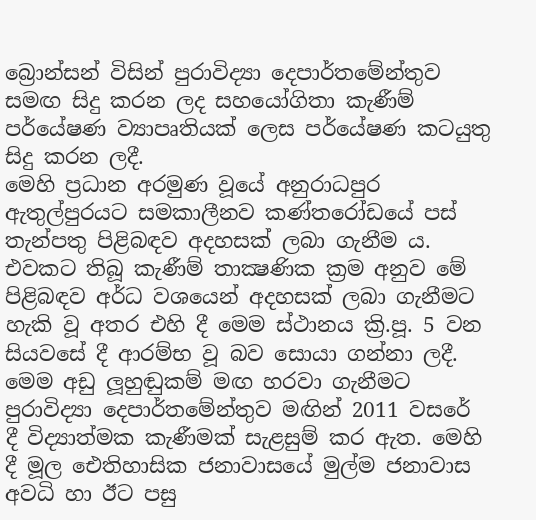බ්‍රොන්සන් විසින් පුරාවිද්‍යා දෙපාර්තමේන්තුව සමඟ සිදු කරන ලද සහයෝගිතා කැණීම් පර්යේෂණ ව්‍යාපෘතියක් ලෙස පර්යේෂණ කටයුතු සිදු කරන ලදී.
මෙහි ප්‍රධාන අරමුණ වූයේ අනුරාධපුර ඇතුල්පුරයට සමකාලීනව කණ්තරෝඩයේ පස් තැන්පතු පිළිබඳව අදහසක් ලබා ගැනීම ය. එවකට තිබූ කැණීම් තාක්‍ෂණික ක්‍රම අනුව මේ පිළිබඳව අර්ධ වශයෙන් අදහසක් ලබා ගැනීමට හැකි වූ අතර එහි දී මෙම ස්ථානය ක්‍රි.පූ. 5 වන සියවසේ දී ආරම්භ වූ බව සොයා ගන්නා ලදී. මෙම අඩු ලූහුඬුකම් මඟ හරවා ගැනීමට පුරාවිද්‍යා දෙපාර්තමේන්තුව මඟින් 2011 වසරේ දී විද්‍යාත්මක කැණීමක් සැළසුම් කර ඇත. මෙහි දී මූල ඓතිහාසික ජනාවාසයේ මුල්ම ජනාවාස අවධි හා ඊට පසු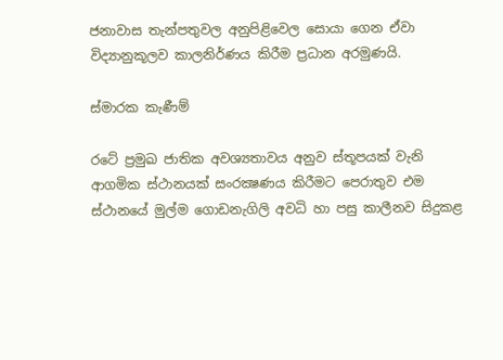ජනාවාස තැන්පතුවල අනුපිළිවෙල සොයා ගෙන ඒවා විද්‍යානුකූලව කාලනිර්ණය කිරීම ප්‍රධාන අරමුණයි.

ස්මාරක කැණීම්

රටේ ප්‍රමුඛ ජාතික අවශ්‍යතාවය අනුව ස්තූපයක් වැනි ආගමික ස්ථානයක් සංරක්‍ෂණය කිරීමට පෙරාතුව එම ස්ථානයේ මුල්ම ගොඩනැගිලි අවධි හා පසු කාලීනව සිදුකළ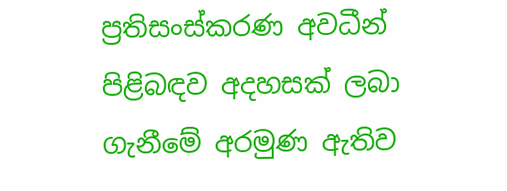ප්‍රතිසංස්කරණ අවධීන් පිළිබඳව අදහසක් ලබා ගැනීමේ අරමුණ ඇතිව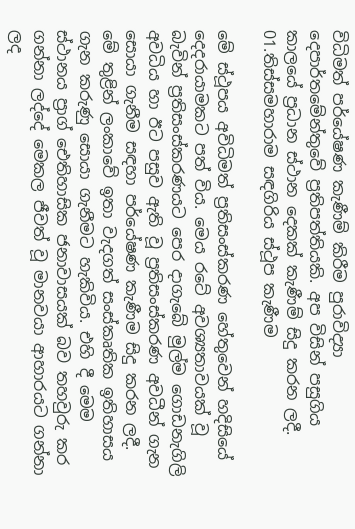විධිමත් පර්යේෂණ කැණීම් කිරීම පුරාවිද්‍යා දෙපාර්තමේන්තුවේ ප්‍රතිපත්තියකි. අප විසින් පසුගිය කාලයේ ප්‍රධාන ස්ථාන දෙකක් කැණීම් සිදු කරන ලදී.
01.තිස්සමහාරාම සඳගිරිය ස්ථූප කැණීම

මේ ස්ථූපය අවිධිමත් ප්‍රතිසංස්කරණ හේතුවෙන් හදිසියේ දෙදරායාමකට පත් විය. මෙය රටේ අවශ්‍යතාවයක් වූ බැවින් ප්‍රතිසංස්කරණයට පෙර දාගැබේ මුල්ම ගොඩනැගිලි අවධිය හා ඊට පසුව ඇති වූ ප්‍රතිසංස්කරණ අවධීන් ගැන සොයා ගැනීම සඳහා පර්යේෂණ කැණීම සිදු කරන ලදී. මේ තුළින් ලංකාවේ ඉතා වැදගත් සංස්කෘතික ඉතිහාසය ගැන කරුණු සොයා ගැනීමට හැකිවිය. එහි දී මෙම ස්ථානය ප්‍රාග් ඓතිහාසික ජනාවාසයක් බව තහවුරු කර ගන්නා ලද්දේ මෙකල ජීවත් වූ මානවයා ආහාරයට ගන්නා ලද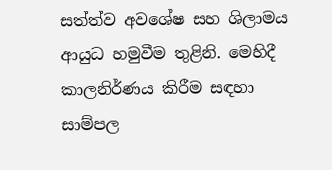සත්ත්ව අවශේෂ සහ ශිලාමය ආයුධ හමුවීම තුළිනි. මෙහිදී කාලනිර්ණය කිරීම සඳහා සාම්පල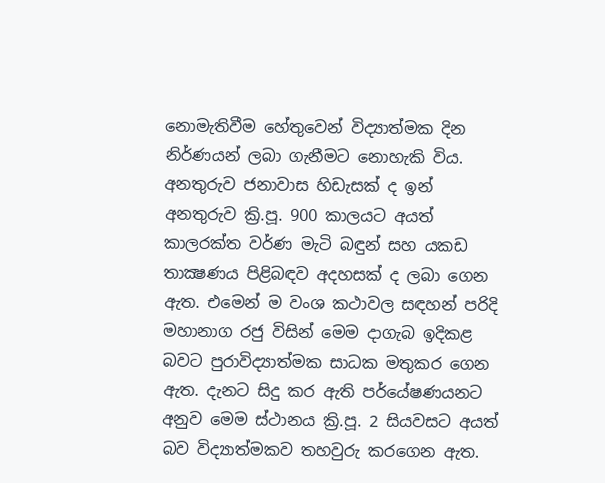නොමැතිවීම හේතුවෙන් විද්‍යාත්මක දින නිර්ණයන් ලබා ගැනීමට නොහැකි විය. අනතුරුව ජනාවාස හිඩැසක් ද ඉන් අනතුරුව ක්‍රි.පූ. 900 කාලයට අයත් කාලරක්ත වර්ණ මැටි බඳුන් සහ යකඩ තාක්‍ෂණය පිළිබඳව අදහසක් ද ලබා ගෙන ඇත. එමෙන් ම වංශ කථාවල සඳහන් පරිදි මහානාග රජු විසින් මෙම දාගැබ ඉදිකළ බවට පුරාවිද්‍යාත්මක සාධක මතුකර ගෙන ඇත. දැනට සිදු කර ඇති පර්යේෂණයනට අනුව මෙම ස්ථානය ක්‍රි.පූ. 2 සියවසට අයත් බව විද්‍යාත්මකව තහවුරු කරගෙන ඇත.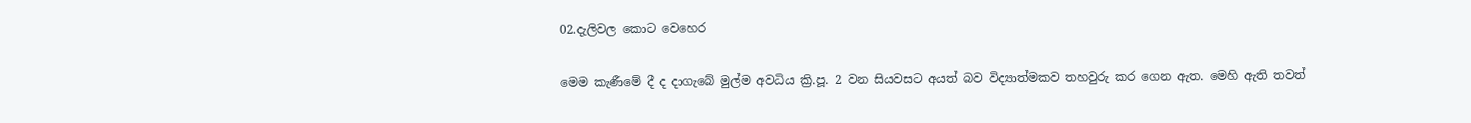02.දැලිවල කොට වෙහෙර

මෙම කැණීමේ දී ද දාගැබේ මුල්ම අවධිය ක්‍රි.පූ. 2 වන සියවසට අයත් බව විද්‍යාත්මකව තහවුරු කර ගෙන ඇත. මෙහි ඇති තවත්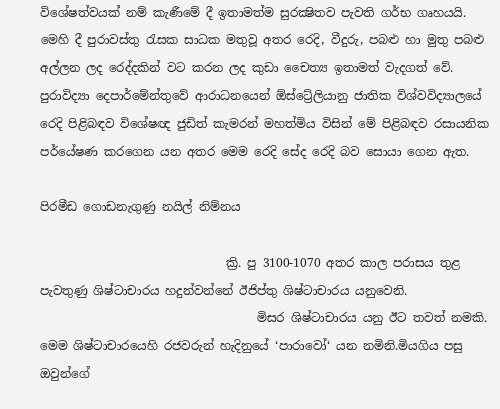විශේෂත්වයක් නම් කැණීමේ දී ඉතාමත්ම සුරක්‍ෂිතව පැවති ගර්භ ගෘහයයි. මෙහි දී පුරාවස්තු රැසක සාධක මතුවූ අතර රෙදි, වීදුරු, පබළු හා මුතු පබළු අල්ලන ලද රෙද්දකින් වට කරන ලද කුඩා චෛත්‍ය ඉතාමත් වැදගත් වේ. පුරාවිද්‍යා දෙපාර්මේන්තුවේ ආරාධනයෙන් ඕස්ට්‍රේලියානු ජාතික විශ්වවිද්‍යාලයේ රෙදි පිළිබඳව විශේෂඥ ජුඩිත් කැමරන් මහත්මිය විසින් මේ පිළිබඳව රසායනික පර්යේෂණ කරගෙන යන අතර මෙම රෙදි සේද රෙදි බව සොයා ගෙන ඇත.

පිරමීඩ ගොඩනැගුණු නයිල් නිම්නය

                               ක්‍රි. පු 3100-1070 අතර කාල පරාසය තුළ පැවතුණු ශිෂ්ටාචාරය හදුන්වන්නේ ඊජිප්තු ශිෂ්ටාචාරය යනුවෙනි.
                                    මිසර ශිෂ්ටාචාරය යනු ඊට තවත් නමකි. මෙම ශිෂ්ටාචාරයෙහි රජවරුන් හැදිනුයේ ‘පාරාවෝ‘ යන නමිනි.මියගිය පසු ඔවුන්ගේ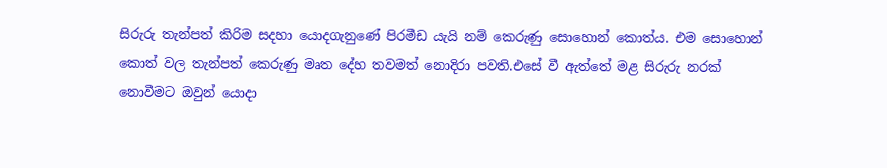සිරුරු තැන්පත් කිරිම සදහා යොදගැනුණේ පිරමීඩ යැයි නම් කෙරුණු සොහොන් කොත්ය. එම සොහොන් කොත් වල තැන්පත් කෙරුණු මෘත දේහ තවමත් නොදිරා පවති.එසේ වී ඇත්තේ මළ සිරුරු නරක් නොවීමට ඔවුන් යොදා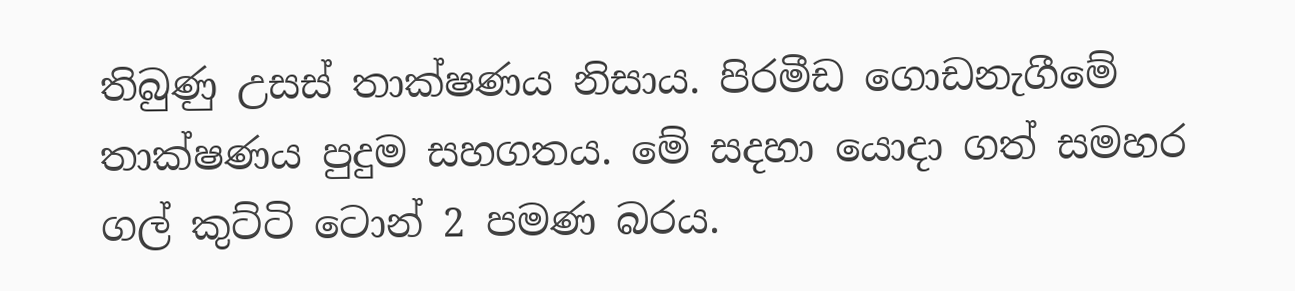තිබුණු උසස් තාක්ෂණය නිසාය. පිරමීඩ ගොඩනැගීමේ තාක්ෂණය පුදුම සහගතය. මේ සදහා යොදා ගත් සමහර ගල් කුට්ටි ටොන් 2 පමණ බරය.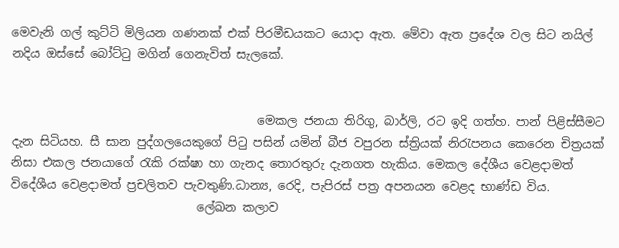මෙවැනි ගල් කුට්ටි මිලියන ගණනක් එක් පිරමීඩයකට යොදා ඇත. මේවා ඇත ප්‍රදේශ වල සිට නයිල් නදිය ඔස්සේ බෝට්ටු මගින් ගෙනැවිත් සැලකේ.


                                         මෙකල ජනයා තිරිගු, බාර්ලි, රට ඉදි ගත්හ. පාන් පිළිස්සීමට දැන සිටියහ. සී සාන පුද්ගලයෙකුගේ පිටු පසින් යමින් බීජ වපුරන ස්ත්‍රියක් නිරැපනය කෙරෙන චිත්‍රයක් නිසා එකල ජනයාගේ රැකි රක්ෂා හා ගැනද තොරතුරු දැනගත හැකිය. මෙකල දේශීය වෙළදාමත් විදේශීය වෙළදාමත් ප්‍රචලිතව පැවතුණි.ධාන්‍ය, රෙදි, පැපිරස් පත්‍ර අපනයන වෙළද භාණ්ඩ විය.
                               ලේඛන කලාව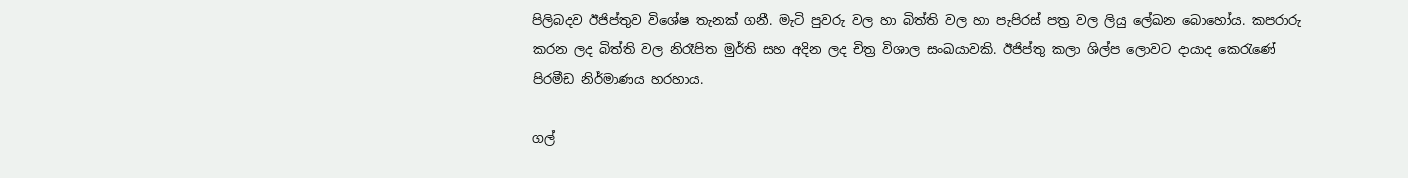පිලිබදව ඊජිප්තුව විශේෂ තැනක් ගනී. මැටි පුවරු වල හා බිත්ති වල හා පැපිරස් පත්‍ර වල ලියු ලේඛන බොහෝය. කපරාරු කරන ලද බිත්ති වල නිරෑපිත මුර්ති සහ අදින ලද චිත්‍ර විශාල සංඛයාවකි. ඊජිප්තු කලා ශිල්ප ලොවට දායාද කෙරැණේ පිරමීඩ නිර්මාණය හරහාය.

ගල්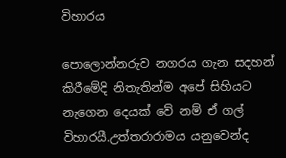විහාරය

පොලොන්නරුව නගරය ගැන සදහන් කිරීමේදි නිතැතින්ම අපේ සිහියට නැගෙන දෙයක් වේ නම් ඒ ගල් විහාරයී.උත්තරාරාමය යනුවෙන්ද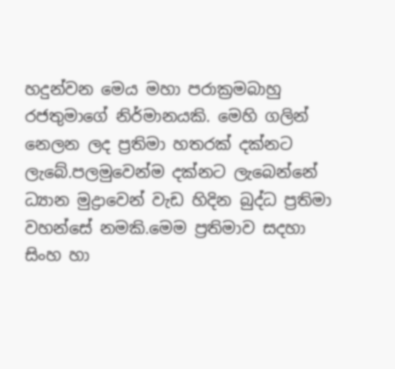හදුන්වන මෙය මහා පරාක්‍රමබාහු රජතුමාගේ නිර්මානයකි. මෙහි ගලින් නෙලන ලද ප්‍රතිමා හතරක් දක්නට ලැබේ.පලමුවෙන්ම දක්නට ලැබෙන්නේ ධ්‍යාන මුද්‍රාවෙන් වැඩ හිදින බුද්ධ ප්‍රතිමා වහන්සේ නමකි.මෙම ප්‍රතිමාව සදහා සිංහ හා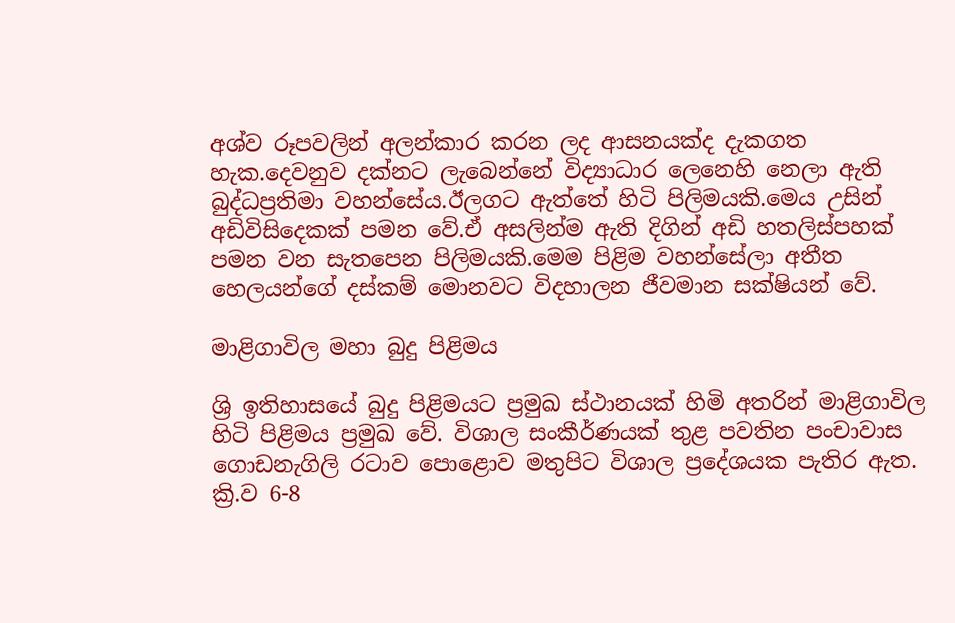අශ්ව රූපවලින් අලන්කාර කරන ලද ආසනයක්ද දැකගත හැක.දෙවනුව දක්නට ලැබෙන්නේ විද්‍යාධාර ලෙනෙහි නෙලා ඇති බුද්ධප්‍රතිමා වහන්සේය.ඊලගට ඇත්තේ හිටි පිලිමයකි.මෙය උසින් අඩිවිසිදෙකක් පමන වේ.ඒ අසලින්ම ඇති දිගින් අඩි හතලිස්පහක් පමන වන සැතපෙන පිලිමයකි.මෙම පිළිම වහන්සේලා අතීත හෙලයන්ගේ දස්කම් මොනවට විදහාලන ජීවමාන සක්ෂියන් වේ.

මාළිගාවිල මහා බුදු පිළිමය

ශ්‍රි ඉතිහාසයේ බුදු පිළිමයට ප්‍රමුඛ ස්ථානයක් හිමි අතරින් මාළිගාවිල හිටි පිළිමය ප්‍රමුඛ වේ. විශාල සංකීර්ණයක් තුළ පවතින පංචාවාස ගොඩනැගිලි රටාව පොළොව මතුපිට විශාල ප්‍රදේශයක පැතිර ඇත. ක්‍රි.ව 6-8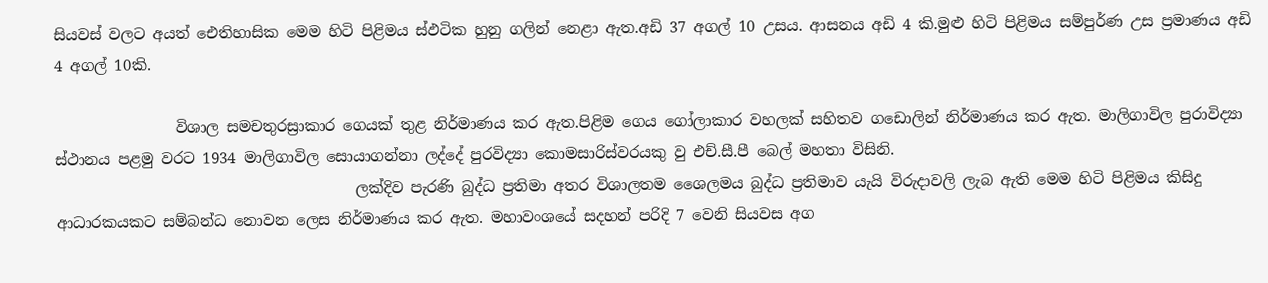සියවස් වලට අයත් ඓතිහාසික මෙම හිටි පිළිමය ස්ඵටික හුනු ගලින් නෙළා ඇත.අඩි 37 අගල් 10 උසය. ආසනය අඩි 4 කි.මුළු හිටි පිළිමය සම්පුර්ණ උස ප්‍රමාණය අඩි 4 අගල් 10කි.

                විශාල සමචතුරස්‍රාකාර ගෙයක් තුළ නිර්මාණය කර ඇත.පිළිම ගෙය ගෝලාකාර වහලක් සහිතව ගඩොලින් නිර්මාණය කර ඇත. මාලිගාවිල පුරාවිද්‍යා ස්ථානය පළමු වරට 1934 මාලිගාවිල සොයාගන්නා ලද්දේ පුරවිද්‍යා කොමසාරිස්වරයකු වු එච්.සී.පී බෙල් මහතා විසිනි.
                                        ලක්දිව පැරණි බුද්ධ ප්‍රතිමා අතර විශාලතම ‍ශෛලමය බුද්ධ ප්‍රතිමාව යැයි විරුදාවලි ලැබ ඇති මෙම හිටි පිළිමය කිසිදු ආධාරකයකට සම්බන්ධ නොවන ලෙස නිර්මාණය කර ඇත. මහාවංශයේ සදහන් පරිදි 7 වෙනි සියවස අග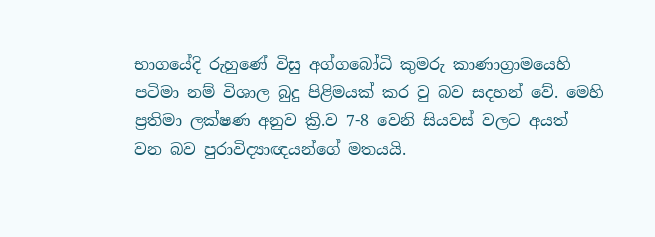භාගයේදි රුහුණේ විසු අග්ගබෝධි කුමරු කාණාග්‍රාමයෙහි පටිමා නම් විශාල බුදු පිළිමයක් කර වු බව සදහන් වේ. මෙහි ප්‍රතිමා ලක්ෂණ අනුව ක්‍රි.ව 7-8 වෙනි සියවස් වලට අයත්
වන බව පුරාවිද්‍යාඥයන්ගේ මතයයි.